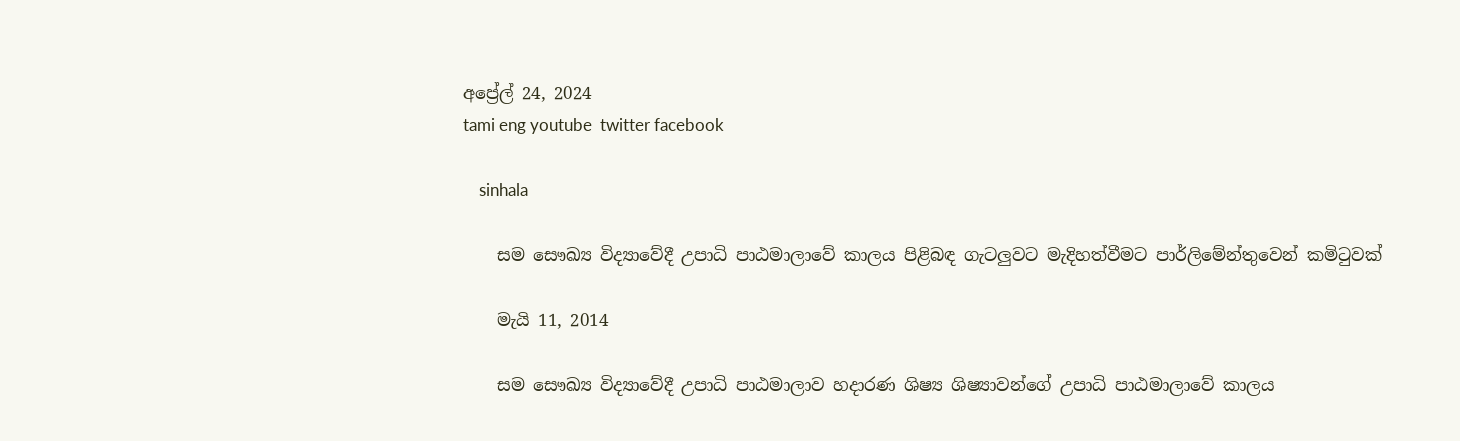අප්‍රේල් 24, 2024
tami eng youtube  twitter facebook

    sinhala

    සම සෞඛ්‍ය විද්‍යාවේදී උපාධි පාඨමාලාවේ කාලය පිළිබඳ ගැටලුවට මැදිහත්වීමට පාර්ලිමේන්තුවෙන් කමිටුවක්

    මැයි 11, 2014

    සම සෞඛ්‍ය විද්‍යාවේදී උපාධි පාඨමාලාව හදාරණ ශිෂ්‍ය ශිෂ්‍යාවන්ගේ උපාධි පාඨමාලාවේ කාලය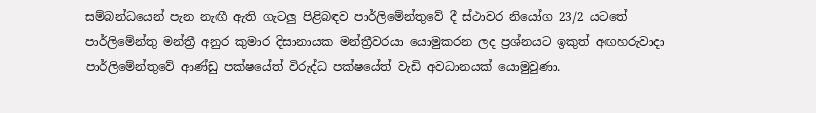සම්බන්ධයෙන් පැන නැඟී ඇති ගැටලු පිළිබඳව පාර්ලිමේන්තුවේ දී ස්ථාවර නියෝග 23/2 යටතේ පාර්ලිමේන්තු මන්ත්‍රී අනුර කුමාර දිසානායක මන්ත්‍රීවරයා යොමුකරන ලද ප්‍රශ්නයට ඉකුත් අඟහරුවාදා පාර්ලිමේන්තුවේ ආණ්ඩු පක්ෂයේත් විරුද්ධ පක්ෂයේත් වැඩි අවධානයක් යොමුවුණා.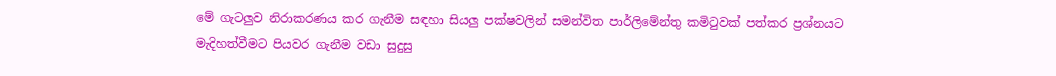මේ ගැටලුව නිරාකරණය කර ගැනීම සඳහා සියලු පක්ෂවලින් සමන්විත පාර්ලිමේන්තු කමිටුවක් පත්කර ප්‍රශ්නයට මැදිහත්වීමට පියවර ගැනීම වඩා සුදුසු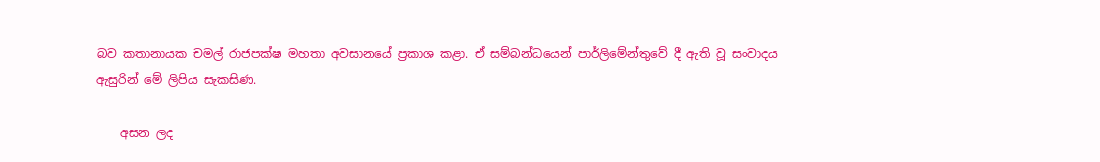බව කතානායක චමල් රාජපක්ෂ මහතා අවසානයේ ප්‍රකාශ කළා. ඒ සම්බන්ධයෙන් පාර්ලිමේන්තුවේ දී ඇති වූ සංවාදය ඇසුරින් මේ ලිපිය සැකසිණ.

    අසන ලද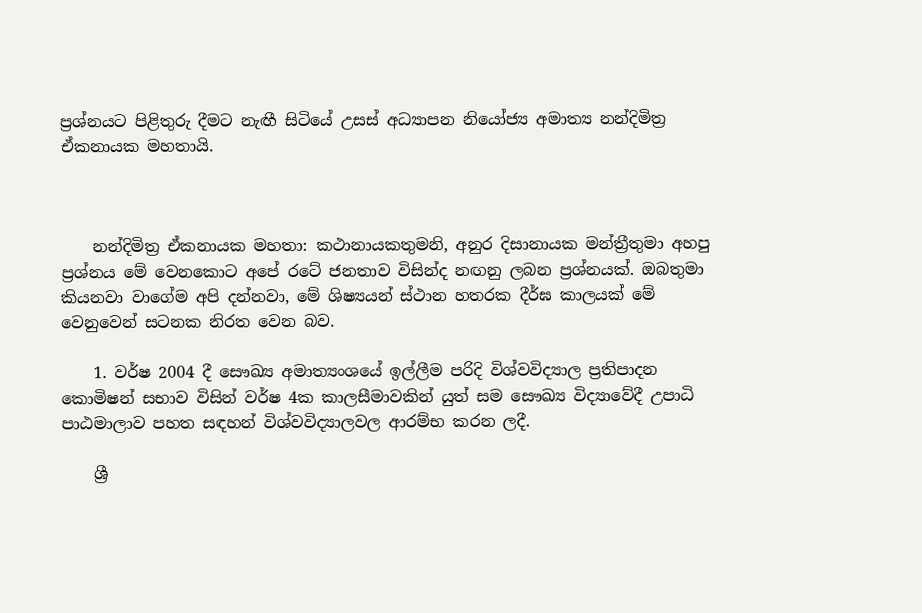ප්‍රශ්නයට පිළිතුරු දීමට නැඟී සිටියේ උසස් අධ්‍යාපන නියෝජ්‍ය අමාත්‍ය නන්දිමිත්‍ර ඒකනායක මහතායි.



    නන්දිමිත්‍ර ඒකනායක මහතා: කථානායකතුමනි, අනුර දිසානායක මන්ත්‍රීතුමා අහපු ප්‍රශ්නය මේ වෙනකොට අපේ රටේ ජනතාව විසින්ද නඟනු ලබන ප්‍රශ්නයක්. ඔබතුමා කියනවා වාගේම අපි දන්නවා, මේ ශිෂ්‍යයන් ස්ථාන හතරක දීර්ඝ කාලයක් මේ වෙනුවෙන් සටනක නිරත වෙන බව.

    1. වර්ෂ 2004 දී සෞඛ්‍ය අමාත්‍යංශයේ ඉල්ලීම පරිදි විශ්වවිද්‍යාල ප්‍රතිපාදන කොමිෂන් සභාව විසින් වර්ෂ 4ක කාලසීමාවකින් යුත් සම සෞඛ්‍ය විද්‍යාවේදී උපාධි පාඨමාලාව පහත සඳහන් විශ්වවිද්‍යාලවල ආරම්භ කරන ලදී.

    ශ්‍රී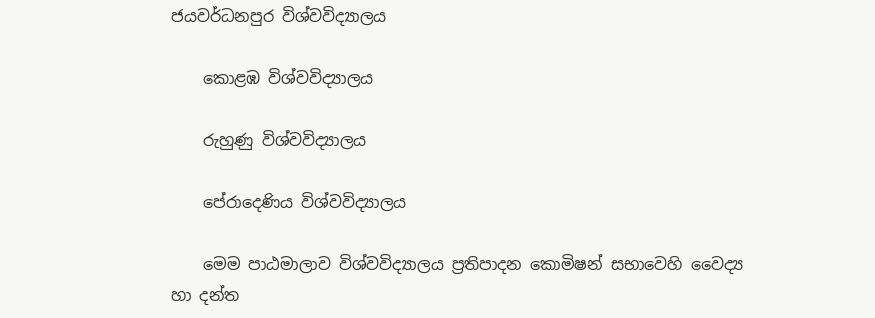ජයවර්ධනපුර විශ්වවිද්‍යාලය

    කොළඹ විශ්වවිද්‍යාලය

    රුහුණු විශ්වවිද්‍යාලය

    පේරාදෙණිය විශ්වවිද්‍යාලය

    මෙම පාඨමාලාව විශ්වවිද්‍යාලය ප්‍රතිපාදන කොමිෂන් සභාවෙහි වෛද්‍ය හා දන්ත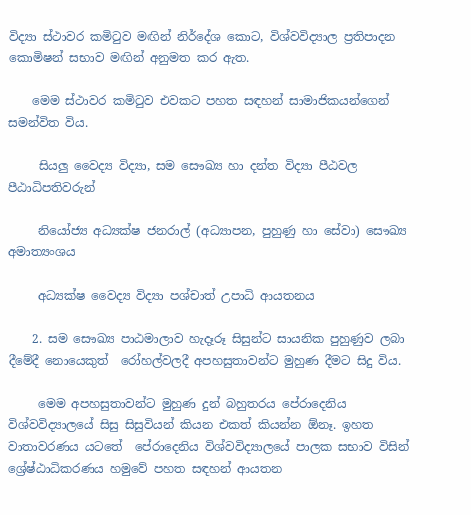විද්‍යා ස්ථාවර කමිටුව මඟින් නිර්දේශ කොට, විශ්වවිද්‍යාල ප්‍රතිපාදන කොමිෂන් සභාව මඟින් අනුමත කර ඇත.

    මෙම ස්ථාවර කමිටුව එවකට පහත සඳහන් සාමාජිකයන්ගෙන් සමන්විත විය.

     සියලු වෛද්‍ය විද්‍යා, සම සෞඛ්‍ය හා දන්ත විද්‍යා පීඨවල පීඨාධිපතිවරුන්

     නියෝජ්‍ය අධ්‍යක්ෂ ජනරාල් (අධ්‍යාපන, පුහුණු හා සේවා) සෞඛ්‍ය අමාත්‍යංශය

     අධ්‍යක්ෂ වෛද්‍ය විද්‍යා පශ්චාත් උපාධි ආයතනය

    2. සම සෞඛ්‍ය පාඨමාලාව හැදෑරූ සිසුන්ට සායනික පුහුණුව ලබා දීමේදී නොයෙකුත්  රෝහල්වලදී අපහසුතාවන්ට මුහුණ දීමට සිදු විය.

     මෙම අපහසුතාවන්ට මුහුණ දුන් බහුතරය පේරාදෙනිය විශ්වවිද්‍යාලයේ සිසු සිසුවියන් කියන එකත් කියන්න ඕනෑ. ඉහත වාතාවරණය යටතේ  පේරාදෙනිය විශ්වවිද්‍යාලයේ‍ පාලක සභාව විසින් ශ්‍රේෂ්ඨාධිකරණය හමුවේ පහත සඳහන් ආයතන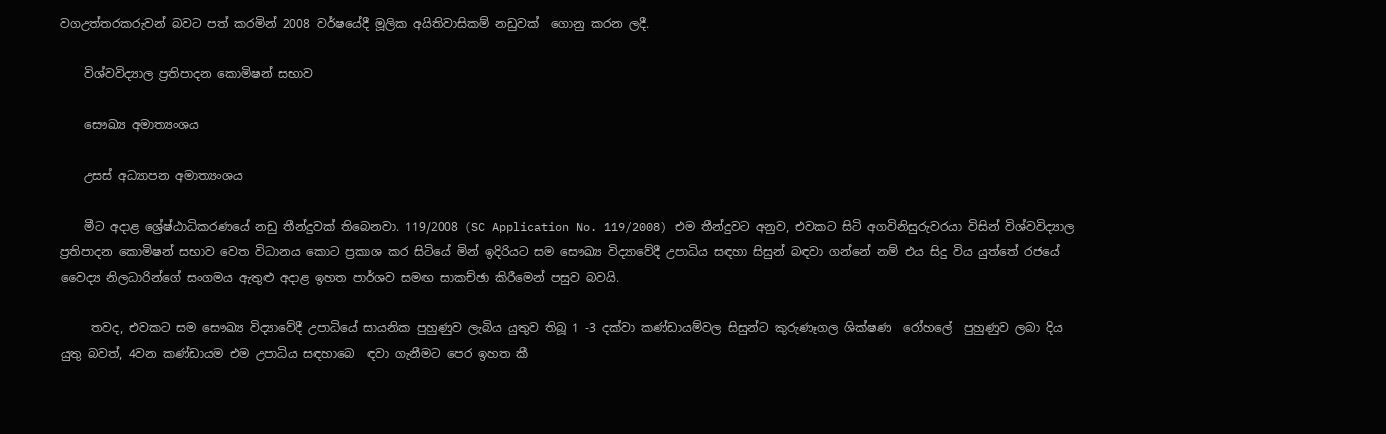වගඋත්තරකරුවන් බවට පත් කරමින් 2008 වර්ෂයේදී මූලික අයිතිවාසිකම් නඩුවක්  ගොනු කරන ලදී.

    විශ්වවිද්‍යාල ප්‍රතිපාදන කොමිෂන් සභාව

    සෞඛ්‍ය අමාත්‍යංශය

    උසස් අධ්‍යාපන අමාත්‍යංශය

    මීට අදාළ ශ්‍රේෂ්ඨාධිකරණයේ නඩු තීන්දුවක් තිබෙනවා. 119/2008 (SC Application No. 119/2008) එම තීන්දුවට අනුව, එවකට සිටි අගවිනිසුරුවරයා විසින් විශ්වවිද්‍යාල ප්‍රතිපාදන කොමිෂන් සභාව වෙත විධානය කොට ප්‍රකාශ කර සිටියේ මින් ඉදිරියට සම සෞඛ්‍ය විද්‍යාවේදී උපාධිය සඳහා සිසුන් බඳවා ගන්නේ නම් එය සිදු විය යුත්තේ රජයේ වෛද්‍ය නිලධාරින්ගේ සංගමය ඇතුළු අදාළ ඉහත පාර්ශව සමඟ සාකච්ඡා කිරීමෙන් පසුව බවයි.

     තවද, එවකට සම සෞඛ්‍ය විද්‍යාවේදී උපාධියේ සායනික පුහුණුව ලැබිය යුතුව තිබූ 1 -3 දක්වා කණ්ඩායම්වල සිසුන්ට කුරුණෑගල ශික්ෂණ  රෝහලේ  පුහුණුව ලබා දිය යුතු බවත්, 4වන කණ්ඩායම එම උපාධිය සඳහාබෙ  ඳවා ගැනීමට පෙර ඉහත කී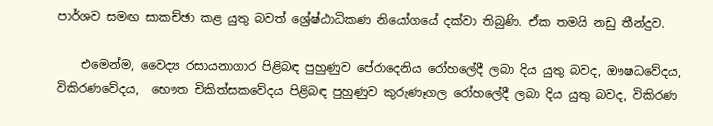පාර්ශව සමඟ සාකච්ඡා කළ යුතු බවත් ශ්‍රේෂ්ඨාධිකණ නියෝගයේ දක්වා තිබුණි. ඒක තමයි නඩු තීන්දුව.

    එමෙන්ම, වෛද්‍ය රසායනාගාර පිළිබඳ පුහුණුව පේරාදෙනිය රෝහලේදී ලබා දිය යුතු බවද, ඖෂධවේදය, විකිරණවේදය,  භෞත චිකිත්සකවේදය පිළිබඳ පුහුණුව කුරුණෑගල‍ රෝහලේදී‍ ලබා දිය යුතු බවද, විකිරණ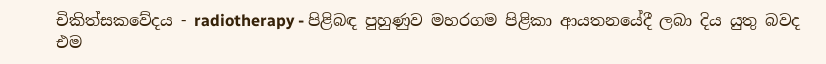චිකිත්සකවේදය - radiotherapy - පිළිබඳ පුහුණුව මහරගම පිළිකා ආයතනයේදී ලබා දිය යුතු බවද එම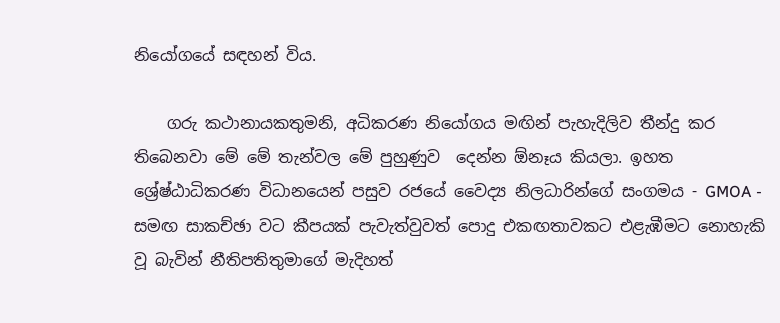නියෝගයේ සඳහන් විය.

    ගරු කථානායකතුමනි, අධිකරණ නියෝගය මඟින් පැහැදිලිව තීන්දු කර තිබෙනවා මේ මේ තැන්වල මේ පුහුණුව  දෙන්න ඕනෑය කියලා. ඉහත ශ්‍රේෂ්ඨාධිකරණ විධානයෙන් පසුව රජයේ වෛද්‍ය නිලධාරින්ගේ සංගමය - GMOA - සමඟ සාකච්ඡා වට කීපයක් පැවැත්වුවත් පොදු එකඟතාවකට එළැඹීමට නොහැකි වූ බැවින් නීතිපතිතුමාගේ මැදිහත්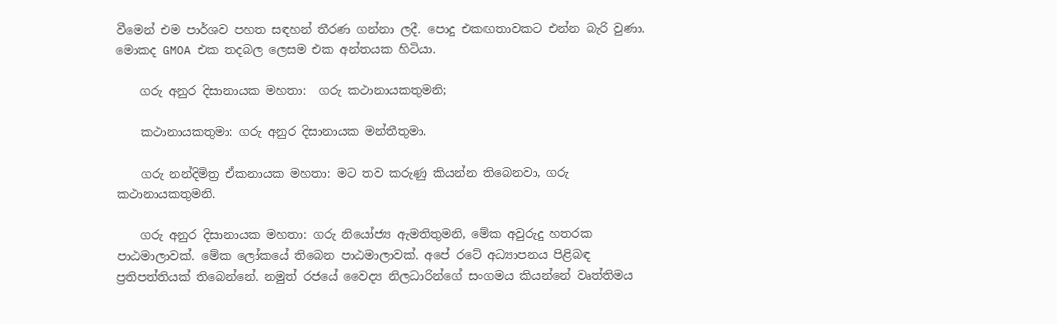වීමෙන් එම පාර්ශව පහත සඳහන් තීරණ ගන්නා ලදී. පොදු එකඟතාවකට එන්න බැරි වුණා. මොකද GMOA එක තදබල ලෙසම එක අන්තයක හිටියා.

    ගරු අනුර දිසානායක මහතා:  ගරු කථානායකතුමනි;

    කථානායකතුමා: ගරු අනුර දිසානායක මන්තීතුමා.

    ගරු නන්දිමිත්‍ර ඒකනායක මහතා: මට තව කරුණු කියන්න තිබෙනවා, ගරු කථානායකතුමනි.

    ගරු අනුර දිසානායක මහතා: ගරු නියෝජ්‍ය ඇමතිතුමනි, මේක අවුරුදු හතරක පාඨමාලාවක්. මේක ලෝකයේ තිබෙන පාඨමාලාවක්. අපේ රටේ අධ්‍යාපනය පිළිබඳ ප්‍රතිපත්තියක් තිබෙන්නේ. නමුත් රජයේ වෛද්‍ය නිලධාරින්ගේ සංගමය කියන්නේ වෘත්තිමය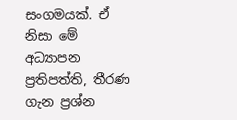සංගමයක්. ඒ නිසා මේ අධ්‍යාපන ප්‍රතිපත්ති, තීරණ ගැන ප්‍රශ්න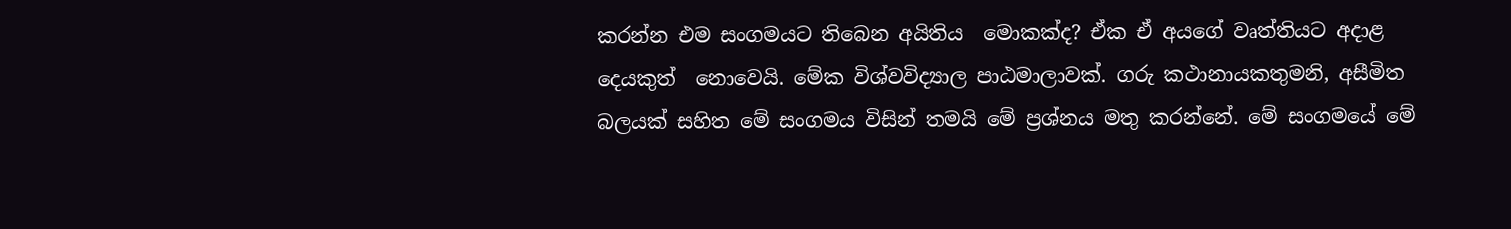කරන්න එම සංගමයට තිබෙන අයිතිය  මොකක්ද? ඒක ඒ අයගේ වෘත්තියට අදාළ දෙයකුත්  නොවෙයි. මේක විශ්වවිද්‍යාල පාඨමාලාවක්. ගරු කථානායකතුමනි, අසීමිත බලයක් සහිත මේ සංගමය විසින් තමයි මේ ප්‍රශ්නය මතු කරන්නේ. මේ සංගමයේ මේ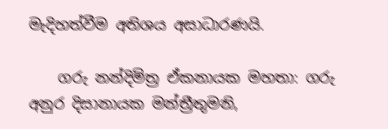මැදිහත්වීම අතිශය අසාධාරණයි.

    ගරු නන්දිමිත්‍ර ඒකනායක මහතා: ගරු අනුර දිසානායක මන්ත්‍රීතුමනි,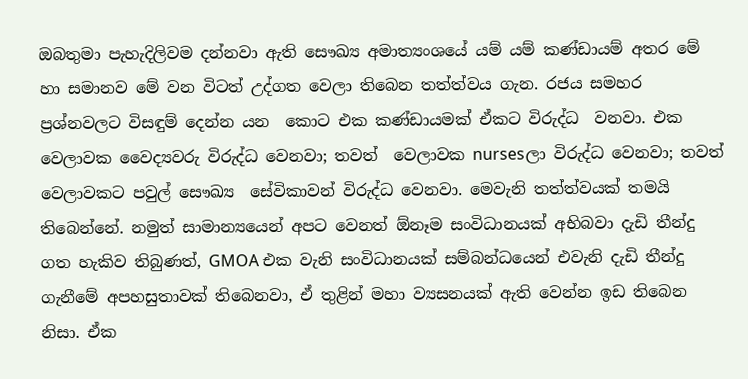ඔබතුමා පැහැදිලිවම දන්නවා ඇති සෞඛ්‍ය අමාත්‍යංශයේ යම් යම් කණ්ඩායම් අතර මේ හා සමානව මේ වන විටත් උද්ගත වෙලා තිබෙන තත්ත්වය ගැන. රජය සමහර ප්‍රශ්නවලට විසඳුම් දෙන්න යන  කොට එක කණ්ඩායමක් ඒකට විරුද්ධ  වනවා. එක වෙලාවක වෛද්‍යවරු විරුද්ධ වෙනවා; තවත්  වෙලාවක nursesලා විරුද්ධ වෙනවා; තවත් වෙලාවකට පවුල් සෞඛ්‍ය  සේවිකාවන් විරුද්ධ වෙනවා. මෙවැනි තත්ත්වයක් තමයි තිබෙන්නේ. නමුත් සාමාන්‍යයෙන් අපට වෙනත් ඕනෑම සංවිධානයක් අභිබවා දැඩි තීන්දු ගත හැකිව තිබුණත්, GMOA එක වැනි සංවිධානයක් සම්බන්ධයෙන් එවැනි දැඩි තීන්දු ගැනීමේ අපහසුතාවක් තිබෙනවා, ඒ තුළින් මහා ව්‍යසනයක් ඇති වෙන්න ඉඩ තිබෙන නිසා. ඒක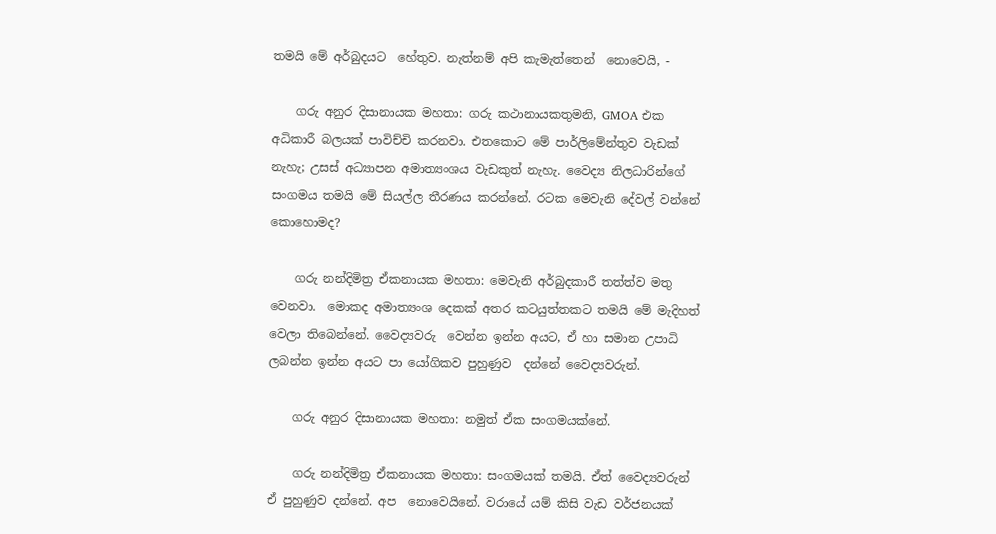තමයි මේ අර්බුදයට  හේතුව. නැත්නම් අපි කැමැත්තෙන්  නොවෙයි, -

    ගරු අනුර දිසානායක මහතා: ගරු කථානායකතුමනි, GMOA එක අධිකාරී බලයක් පාවිච්චි කරනවා. එතකොට මේ පාර්ලිමේන්තුව වැඩක් නැහැ; උසස් අධ්‍යාපන අමාත්‍යංශය වැඩකුත් නැහැ. වෛද්‍ය නිලධාරින්ගේ සංගමය තමයි මේ සියල්ල තීරණය කරන්නේ. රටක මෙවැනි දේවල් වන්නේ කොහොමද?

    ගරු නන්දිමිත්‍ර ඒකනායක මහතා: මෙවැනි අර්බුදකාරී තත්ත්ව මතු වෙනවා.  මොකද අමාත්‍යංශ දෙකක් අතර කටයුත්තකට තමයි මේ මැදිහත් වෙලා තිබෙන්නේ. වෛද්‍යවරු  වෙන්න ඉන්න අයට, ඒ හා සමාන උපාධි ලබන්න ඉන්න අයට පා යෝගිකව පුහුණුව  දන්නේ වෛද්‍යවරුන්.

    ගරු අනුර දිසානායක මහතා: නමුත් ඒක සංගමයක්නේ.

    ගරු නන්දිමිත්‍ර ඒකනායක මහතා: සංගමයක් තමයි. ඒත් වෛද්‍යවරුන් ඒ පුහුණුව දන්නේ. අප  නොවෙයිනේ. වරායේ යම් කිසි වැඩ වර්ජනයක්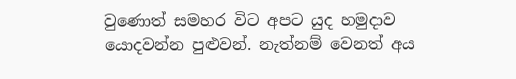වුණොත් සමහර විට අපට යුද හමුදාව යොදවන්න පුළුවන්. නැත්නම් වෙනත් අය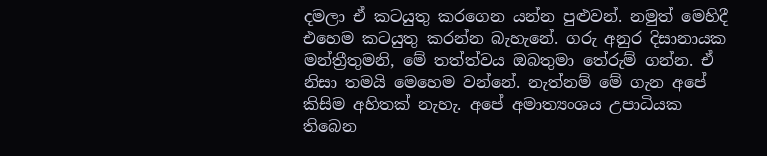දමලා ඒ කටයුතු කරගෙන යන්න පුළුවන්. නමුත් මෙහිදී එහෙම කටයුතු කරන්න බැහැනේ. ගරු අනුර දිසානායක මන්ත්‍රීතුමනි, මේ තත්ත්වය ඔබතුමා තේරුම් ගන්න. ඒ නිසා තමයි මෙහෙම වන්නේ. නැත්නම් මේ ගැන අපේ කිසිම අහිතක් නැහැ. අපේ අමාත්‍යංශය උපාධියක තිබෙන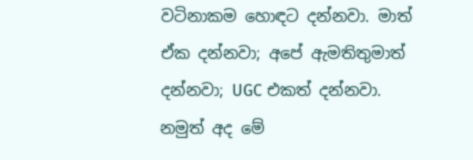වටිනාකම හොඳට දන්නවා. මාත් ඒක දන්නවා; අපේ ඇමතිතුමාත් දන්නවා; UGC එකත් දන්නවා. නමුත් අද මේ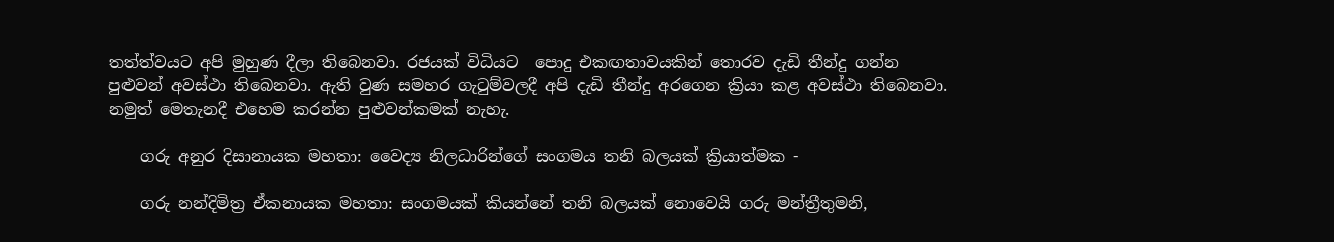තත්ත්වයට අපි මුහුණ දීලා තිබෙනවා. රජයක් විධියට  පොදු එකඟතාවයකින් තොරව දැඩි තීන්දු ගන්න පුළුවන් අවස්ථා තිබෙනවා. ඇති වුණ සමහර ගැටුම්වලදී අපි දැඩි තීන්දු අරගෙන ක්‍රියා කළ අවස්ථා තිබෙනවා. නමුත් මෙතැනදී එහෙම කරන්න පුළුවන්කමක් නැහැ.

    ගරු අනුර දිසානායක මහතා: වෛද්‍ය නිලධාරින්ගේ සංගමය තනි බලයක් ක්‍රියාත්මක -

    ගරු නන්දිමිත්‍ර ඒකනායක මහතා: සංගමයක් කියන්නේ තනි බලයක් නොවෙයි ගරු මන්ත්‍රීතුමනි,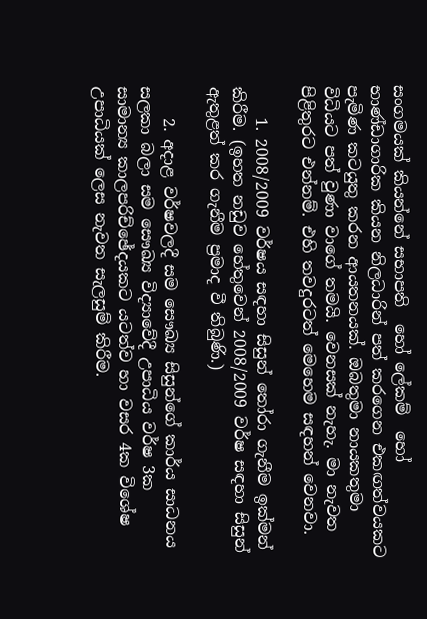සංගමයක් කියන්නේ සභාපති  හෝ ලේකම්  හෝ භාණ්ඩාගාරික කියන නිලධාරින් පත් කරගෙන එකඟත්වයකට පැමිණ කටයුතු කරන ආයතනයක්. ඔබතුමා නායකතුමා විධියට පත් වුණා වාගේ තමයි. වෙනසක් නැහැ. මා නැවත පිළිතුරට එන්නම්. එහි තවදුරටත් මෙහෙම සඳහන් වෙනවා.

    1. 2008/2009 වර්ෂය සඳහා සිසුන් තෝරා ගැනීම ඉක්මන් කිරීම. (ඉහත නඩුව හේතුවෙන් 2008/2009 වර්ෂ සඳහා සිසුන් ඇතුළත් කර ගැනීම ප්‍රමාද වී තිබුණි.)

    2. අදාළ වර්ෂවලදී සම සෞඛ්‍ය සිසුන්ගේ කාර්ය සාධනය සලකා බලා සම සෞඛ්‍ය විද්‍යාවේදී උපාධිය වර්ෂ 3ක සාමාන්‍ය කාලපරිච්ඡේදයකට යටත්ව හා වසර 4ක විශේෂ උපාධියක් ලෙස නැවත සැලසුම් කිරීම.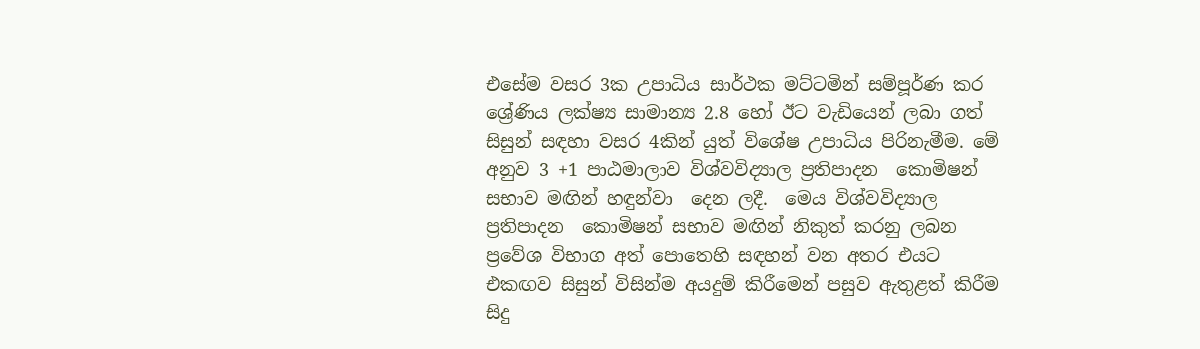එසේම වසර 3ක උපාධිය සාර්ථක මට්ටමින් සම්පූර්ණ කර  ශ්‍රේණිය ලක්ෂ්‍ය සාමාන්‍ය 2.8 හෝ ඊට වැඩියෙන් ලබා ගත් සිසුන් සඳහා වසර 4කින් යුත් විශේෂ උපාධිය පිරිනැමීම. මේ අනුව 3 +1 පාඨමාලාව විශ්වවිද්‍යාල ප්‍රතිපාදන  කොමිෂන් සභාව මඟින් හඳුන්වා  දෙන ලදී.  මෙය විශ්වවිද්‍යාල ප්‍රතිපාදන  කොමිෂන් සභාව මඟින් නිකුත් කරනු ලබන ප්‍රවේශ විභාග අත් පොතෙහි සඳහන් වන අතර එයට එකඟව සිසුන් විසින්ම අයදුම් කිරීමෙන් පසුව ඇතුළත් කිරීම සිදු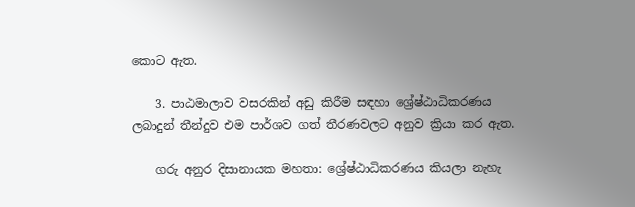කොට ඇත.

    3. පාඨමාලාව වසරකින් අඩු කිරීම සඳහා ශ්‍රේෂ්ඨාධිකරණය ලබාදුන් තීන්දුව එම පාර්ශව ගත් තීරණවලට අනුව ක්‍රියා කර ඇත.

    ගරු අනුර දිසානායක මහතා: ශ්‍රේෂ්ඨාධිකරණය කියලා නැහැ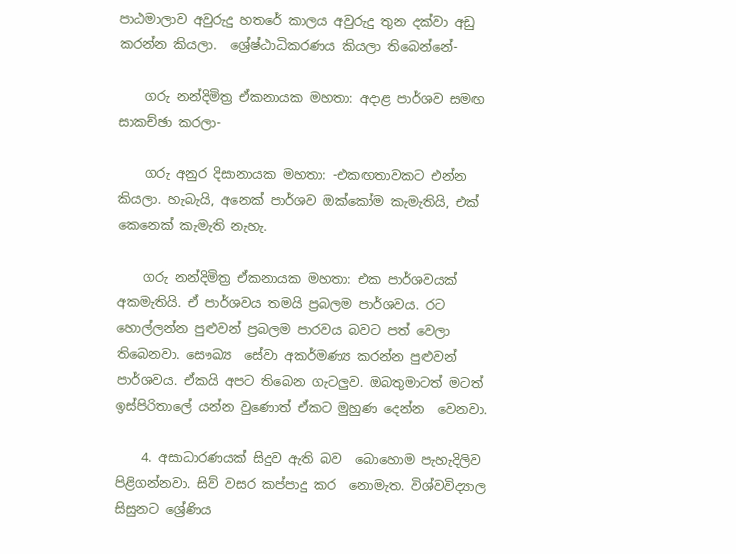පාඨමාලාව අවුරුදු හතරේ කාලය අවුරුදු තුන දක්වා අඩු කරන්න කියලා.  ශ්‍රේෂ්ඨාධිකරණය කියලා තිබෙන්නේ-

    ගරු නන්දිමිත්‍ර ඒකනායක මහතා: අදාළ පාර්ශව සමඟ සාකච්ඡා කරලා-

    ගරු අනුර දිසානායක මහතා: -එකඟතාවකට එන්න කියලා. හැබැයි, අනෙක් පාර්ශව ඔක්කෝම කැමැතියි, එක් කෙනෙක් කැමැති නැහැ.

    ගරු නන්දිමිත්‍ර ඒකනායක මහතා: එක පාර්ශවයක් අකමැතියි. ඒ පාර්ශවය තමයි ප්‍රබලම පාර්ශවය. රට හොල්ලන්න පුළුවන් ප්‍රබලම පාරවය බවට පත් වෙලා තිබෙනවා. සෞඛ්‍ය  සේවා අකර්මණ්‍ය කරන්න පුළුවන් පාර්ශවය. ඒකයි අපට තිබෙන ගැටලුව. ඔබතුමාටත් මටත් ඉස්පිරිතාලේ යන්න වුණොත් ඒකට මුහුණ දෙන්න  වෙනවා.

    4. අසාධාරණයක් සිදුව ඇති බව  බොහොම පැහැදිලිව පිළිගන්නවා. සිව් වසර කප්පාදු කර  නොමැත. විශ්වවිද්‍යාල සිසුනට ශ්‍රේණිය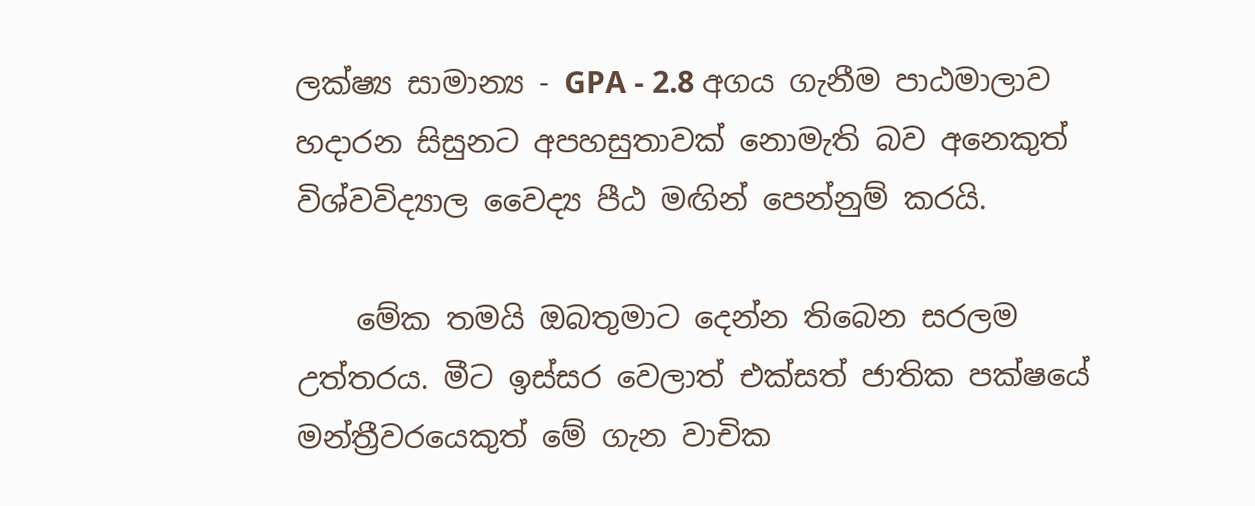ලක්ෂ්‍ය සාමාන්‍ය - GPA - 2.8 අගය ගැනීම පාඨමාලාව හදාරන සිසුනට අපහසුතාවක් නොමැති බව අනෙකුත් විශ්වවිද්‍යාල වෛද්‍ය පීඨ මඟින් පෙන්නුම් කරයි.

    මේක තමයි ඔබතුමාට දෙන්න තිබෙන සරලම උත්තරය. මීට ඉස්සර වෙලාත් එක්සත් ජාතික පක්ෂයේ මන්ත්‍රීවරයෙකුත් මේ ගැන වාචික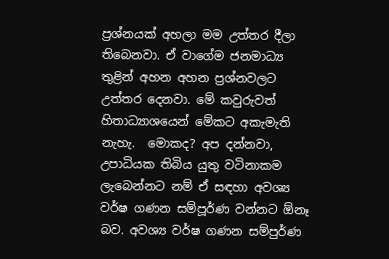ප්‍රශ්නයක් අහලා මම උත්තර දීලා තිබෙනවා. ඒ වාගේම ජනමාධ්‍ය තුළින් අහන අහන ප්‍රශ්නවලට උත්තර දෙනවා. මේ කවුරුවත් හිතාධ්‍යාශයෙන් මේකට අකැමැති නැහැ.  මොකද? අප දන්නවා, උපාධියක තිබිය යුතු වටිනාකම ලැබෙන්නට නම් ඒ සඳහා අවශ්‍ය වර්ෂ ගණන සම්පූර්ණ වන්නට ඕනෑ බව. අවශ්‍ය වර්ෂ ගණන සම්පුර්ණ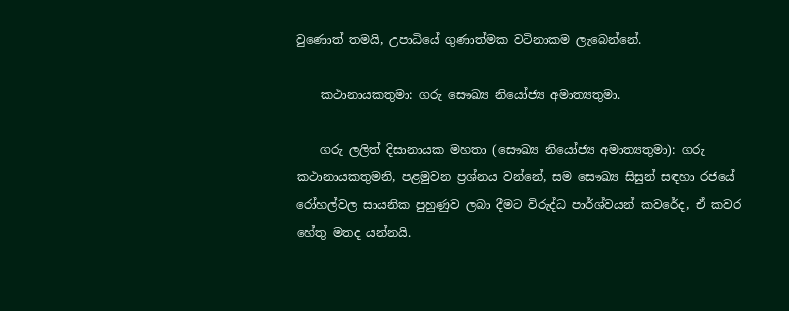වුණොත් තමයි, උපාධියේ ගුණාත්මක වටිනාකම ලැබෙන්නේ.

    කථානායකතුමා: ගරු සෞඛ්‍ය නියෝජ්‍ය අමාත්‍යතුමා.

    ගරු ලලිත් දිසානායක මහතා (සෞඛ්‍ය නියෝජ්‍ය අමාත්‍යතුමා): ගරු කථානායකතුමනි, පළමුවන ප්‍රශ්නය වන්නේ, සම සෞඛ්‍ය සිසුන් සඳහා රජයේ රෝහල්වල සායනික පුහුණුව ලබා දීමට විරුද්ධ පාර්ශ්වයන් කවරේද, ඒ කවර  හේතු මතද යන්නයි.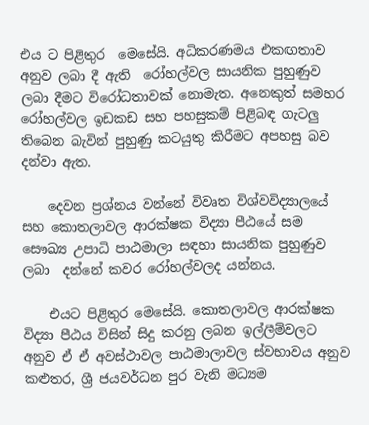එය ට පිළිතුර  මෙසේයි. අධිකරණමය එකඟතාව අනුව ලබා දී ඇති  රෝහල්වල සායනික පුහුණුව ලබා දීමට විරෝධතාවක් නොමැත. අනෙකුත් සමහර රෝහල්වල ඉඩකඩ සහ පහසුකම් පිළිබඳ ගැටලු තිබෙන බැවින් පුහුණු කටයුතු කිරීමට අපහසු බව දන්වා ඇත.

    දෙවන ප්‍රශ්නය වන්නේ විවෘත විශ්වවිද්‍යාලයේ සහ කොතලාවල ආරක්ෂක විද්‍යා පීඨයේ සම සෞඛ්‍ය උපාධි පාඨමාලා සඳහා සායනික පුහුණුව ලබා  දන්නේ කවර රෝහල්වලද යන්නය.

    එයට පිළිතුර මෙසේයි. කොතලාවල ආරක්ෂක විද්‍යා පීඨය විසින් සිදු කරනු ලබන ඉල්ලීම්වලට අනුව ඒ ඒ අවස්ථාවල පාඨමාලාවල ස්වභාවය අනුව කළුතර, ශ්‍රී ජයවර්ධන පුර වැනි මධ්‍යම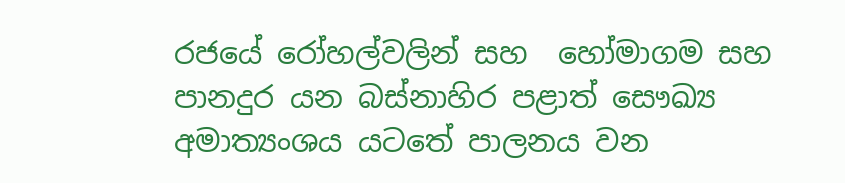රජයේ රෝහල්වලින් සහ  හෝමාගම සහ පානදුර යන බස්නාහිර පළාත් සෞඛ්‍ය අමාත්‍යංශය යටතේ පාලනය වන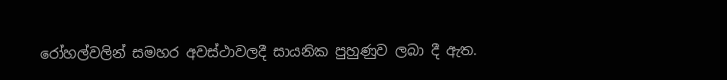රෝහල්වලින් සමහර අවස්ථාවලදී සායනික පුහුණුව ලබා දී ඇත.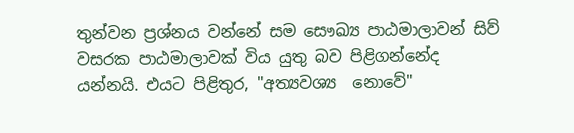තුන්වන ප්‍රශ්නය වන්නේ සම සෞඛ්‍ය පාඨමාලාවන් සිව් වසරක පාඨමාලාවක් විය යුතු බව පිළිගන්නේද යන්නයි. එයට පිළිතුර, "අත්‍යවශ්‍ය  නොවේ"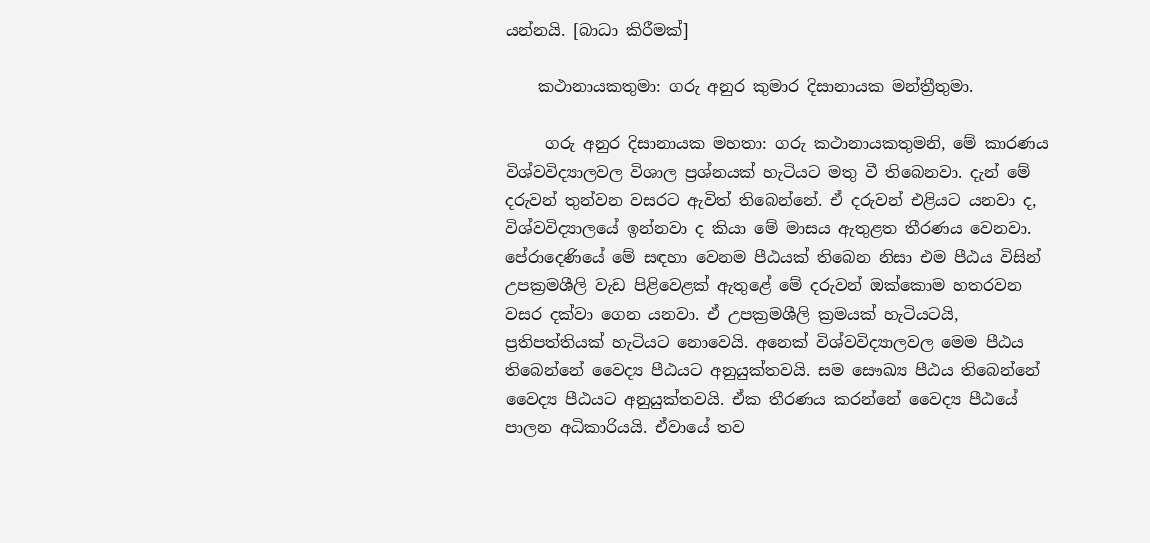යන්නයි. [බාධා කිරීමක්]

    කථානායකතුමා: ගරු අනුර කුමාර දිසානායක මන්ත්‍රීතුමා.

     ගරු අනුර දිසානායක මහතා: ගරු කථානායකතුමනි, මේ කාරණය විශ්වවිද්‍යාලවල විශාල ප්‍රශ්නයක් හැටියට මතු වී තිබෙනවා. දැන් මේ දරුවන් තුන්වන වසරට ඇවිත් තිබෙන්නේ. ඒ දරුවන් එළියට යනවා ද, විශ්වවිද්‍යාලයේ ඉන්නවා ද කියා මේ මාසය ඇතුළත තීරණය වෙනවා.  පේරාදෙණියේ මේ සඳහා වෙනම පීඨයක් තිබෙන නිසා එම පීඨය විසින් උපක්‍රමශීලි වැඩ පිළිවෙළක් ඇතුළේ මේ දරුවන් ඔක්කොම හතරවන වසර දක්වා ගෙන යනවා. ඒ උපක්‍රමශීලි ක්‍රමයක් හැටියටයි, ප්‍රතිපත්තියක් හැටියට නොවෙයි. අනෙක් විශ්වවිද්‍යාලවල මෙම පීඨය තිබෙන්නේ වෛද්‍ය පීඨයට අනුයුක්තවයි. සම සෞඛ්‍ය පීඨය තිබෙන්නේ වෛද්‍ය පීඨයට අනුයුක්තවයි. ඒක තීරණය කරන්නේ වෛද්‍ය පීඨයේ පාලන අධිකාරියයි. ඒවායේ තව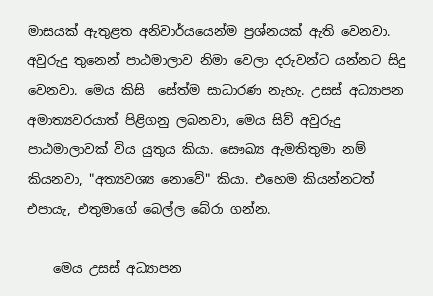මාසයක් ඇතුළත අනිවාර්යයෙන්ම ප්‍රශ්නයක් ඇති වෙනවා. අවුරුදු තුනෙන් පාඨමාලාව නිමා වෙලා දරුවන්ට යන්නට සිදු වෙනවා. මෙය කිසි  සේත්ම සාධාරණ නැහැ. උසස් අධ්‍යාපන අමාත්‍යවරයාත් පිළිගනු ලබනවා, මෙය සිව් අවුරුදු පාඨමාලාවක් විය යුතුය කියා. සෞඛ්‍ය ඇමතිතුමා නම් කියනවා, "අත්‍යවශ්‍ය නොවේ" කියා. එහෙම කියන්නටත් එපායැ, එතුමාගේ බෙල්ල බේරා ගන්න.

    මෙය උසස් අධ්‍යාපන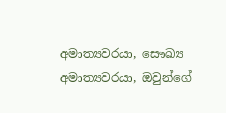අමාත්‍යවරයා, සෞඛ්‍ය අමාත්‍යවරයා, ඔවුන්ගේ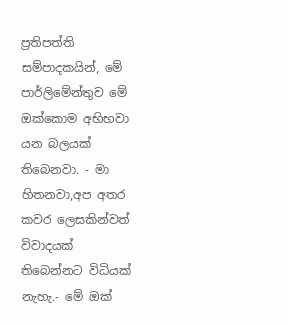ප්‍රතිපත්ති සම්පාදකයින්, මේ පාර්ලිමේන්තුව මේ ඔක්කොම අභිභවා යන බලයක් තිබෙනවා. - මා හිතනවා,අප අතර කවර ලෙසකින්වත් විවාදයක් තිබෙන්නට විධියක් නැහැ.- මේ ඔක්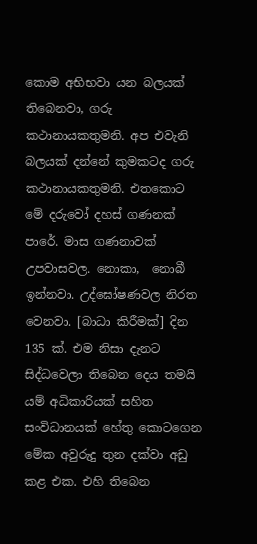කොම අභිභවා යන බලයක් තිබෙනවා, ගරු කථානායකතුමනි. අප එවැනි බලයක් දන්නේ කුමකටද ගරු කථානායකතුමනි. එතකොට මේ දරුවෝ දහස් ගණනක් පාරේ. මාස ගණනාවක් උපවාසවල. නොකා,  නොබී ඉන්නවා. උද්ඝෝෂණවල නිරත වෙනවා. [බාධා කිරීමක්] දින 135 ක්. එම නිසා දැනට සිද්ධවෙලා තිබෙන දෙය තමයි යම් අධිකාරියක් සහිත සංවිධානයක් හේතු කොටගෙන මේක අවුරුදු තුන දක්වා අඩු කළ එක. එහි තිබෙන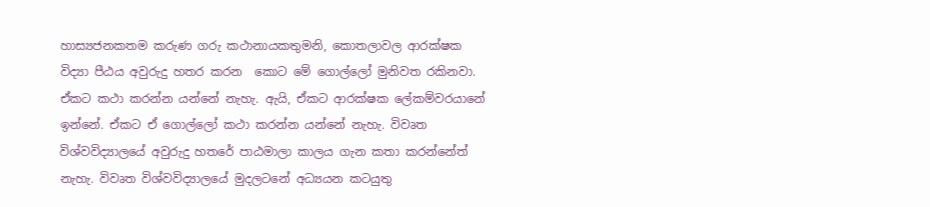හාස්‍යජනකතම කරුණ ගරු කථානායකතුමනි, කොතලාවල ආරක්ෂක විද්‍යා පීඨය අවුරුදු හතර කරන  කොට මේ ගොල්ලෝ මුනිවත රකිනවා. ඒකට කථා කරන්න යන්නේ නැහැ. ඇයි, ඒකට ආරක්ෂක ලේකම්වරයානේ ඉන්නේ. ඒකට ඒ ගොල්ලෝ කථා කරන්න යන්නේ නැහැ. විවෘත විශ්වවිද්‍යාලයේ අවුරුදු හතරේ පාඨමාලා කාලය ගැන කතා කරන්නේත් නැහැ. විවෘත විශ්වවිද්‍යාලයේ මුදලටනේ අධ්‍යයන කටයුතු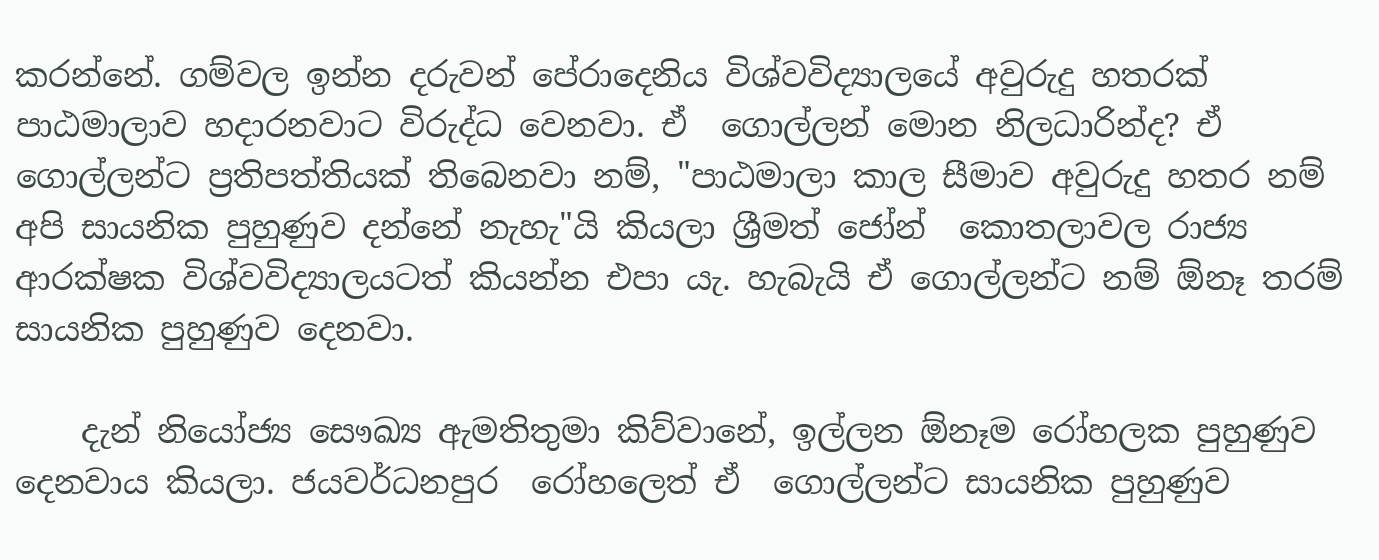කරන්නේ. ගම්වල ඉන්න දරුවන් පේරාදෙනිය විශ්වවිද්‍යාලයේ අවුරුදු හතරක් පාඨමාලාව හදාරනවාට විරුද්ධ වෙනවා. ඒ  ගොල්ලන් මොන නිලධාරින්ද? ඒ ගොල්ලන්ට ප්‍රතිපත්තියක් තිබෙනවා නම්, "පාඨමාලා කාල සීමාව අවුරුදු හතර නම් අපි සායනික පුහුණුව දන්නේ නැහැ"යි කියලා ශ්‍රීමත් ජෝන්  කොතලාවල රාජ්‍ය ආරක්ෂක විශ්වවිද්‍යාලයටත් කියන්න එපා යැ. හැබැයි ඒ ගොල්ලන්ට නම් ඕනෑ තරම් සායනික පුහුණුව දෙනවා.

    දැන් නියෝජ්‍ය සෞඛ්‍ය ඇමතිතුමා කිව්වානේ, ඉල්ලන ඕනෑම රෝහලක පුහුණුව දෙනවාය කියලා. ජයවර්ධනපුර  රෝහලෙත් ඒ  ගොල්ලන්ට සායනික පුහුණුව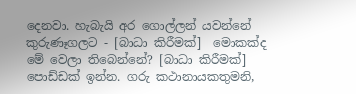දෙනවා. හැබැයි අර ගොල්ලන් යවන්නේ කුරුණෑගලට - [බාධා කිරීමක්]  මොකක්ද මේ වෙලා තිබෙන්නේ? [බාධා කිරීමක්]  පොඩ්ඩක් ඉන්න. ගරු කථානායකතුමනි,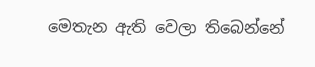මෙතැන ඇති වෙලා තිබෙන්නේ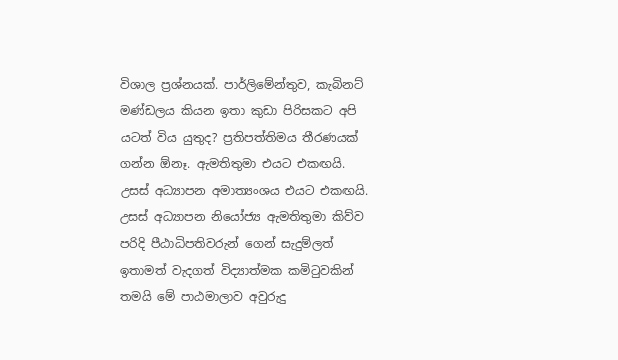විශාල ප්‍රශ්නයක්. පාර්ලිමේන්තුව, කැබිනට් මණ්ඩලය කියන ඉතා කුඩා පිරිසකට අපි යටත් විය යුතුද? ප්‍රතිපත්තිමය තීරණයක් ගන්න ඕනෑ. ඇමතිතුමා එයට එකඟයි. උසස් අධ්‍යාපන අමාත්‍යංශය එයට එකඟයි. උසස් අධ්‍යාපන නියෝජ්‍ය ඇමතිතුමා කිව්ව පරිදි පීඨාධිපතිවරුන් ගෙන් සැදුම්ලත් ඉතාමත් වැදගත් විද්‍යාත්මක කමිටුවකින් තමයි මේ පාඨමාලාව අවුරුදු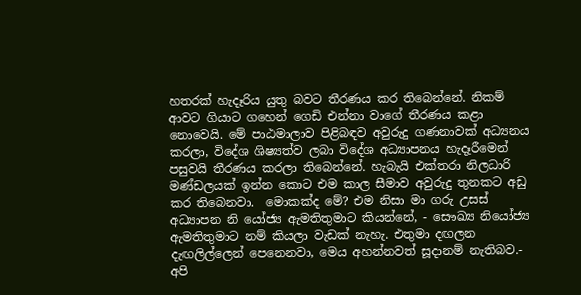හතරක් හැදෑරිය යුතු බවට තීරණය කර තිබෙන්නේ. නිකම් ආවට ගියාට ගහෙන් ගෙඩි එන්නා වාගේ තීරණය කළා  නොවෙයි. මේ පාඨමාලාව පිළිබඳව අවුරුදු ගණනාවක් අධ්‍යනය කරලා, විදේශ ශිෂ්‍යත්ව ලබා විදේශ අධ්‍යාපනය හැදෑරීමෙන් පසුවයි තීරණය කරලා තිබෙන්නේ. හැබැයි එක්තරා නිලධාරි මණ්ඩලයක් ඉන්න කොට එම කාල සීමාව අවුරුදු තුනකට අඩු කර තිබෙනවා.  මොකක්ද මේ? එම නිසා මා ගරු උසස් අධ්‍යාපන නි යෝජ්‍ය ඇමතිතුමාට කියන්නේ, - සෞඛ්‍ය නියෝජ්‍ය ඇමතිතුමාට නම් කියලා වැඩක් නැහැ. එතුමා දඟලන දැඟලිල්ලෙන් පෙනෙනවා, මෙය අහන්නවත් සූදානම් නැතිබව.- අපි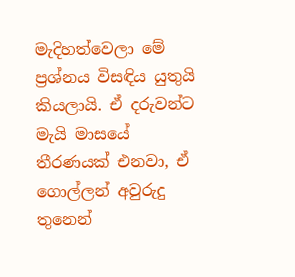මැදිහත්වෙලා මේ ප්‍රශ්නය විසඳිය යුතුයි කියලායි. ඒ දරුවන්ට මැයි මාසයේ තීරණයක් එනවා, ඒ  ගොල්ලන් අවුරුදු තුනෙන්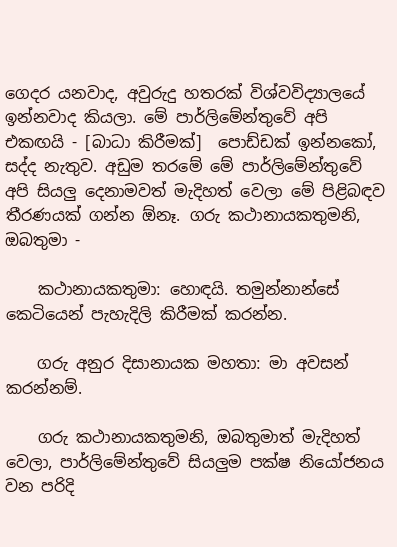ගෙදර යනවාද, අවුරුදු හතරක් විශ්වවිද්‍යාලයේ ඉන්නවාද කියලා. මේ පාර්ලිමේන්තුවේ අපි එකඟයි - [බාධා කිරීමක්]  පොඩ්ඩක් ඉන්නකෝ, සද්ද නැතුව. අඩුම තරමේ මේ පාර්ලිමේන්තුවේ අපි සියලු දෙනාමවත් මැදිහත් වෙලා මේ පිළිබඳව තීරණයක් ගන්න ඕනෑ. ගරු කථානායකතුමනි, ඔබතුමා -

    කථානායකතුමා: හොඳයි. තමුන්නාන්සේ කෙටියෙන් පැහැදිලි කිරීමක් කරන්න.

    ගරු අනුර දිසානායක මහතා: මා අවසන් කරන්නම්.

    ගරු කථානායකතුමනි, ඔබතුමාත් මැදිහත් වෙලා, පාර්ලිමේන්තුවේ සියලුම පක්ෂ නියෝජනය වන පරිදි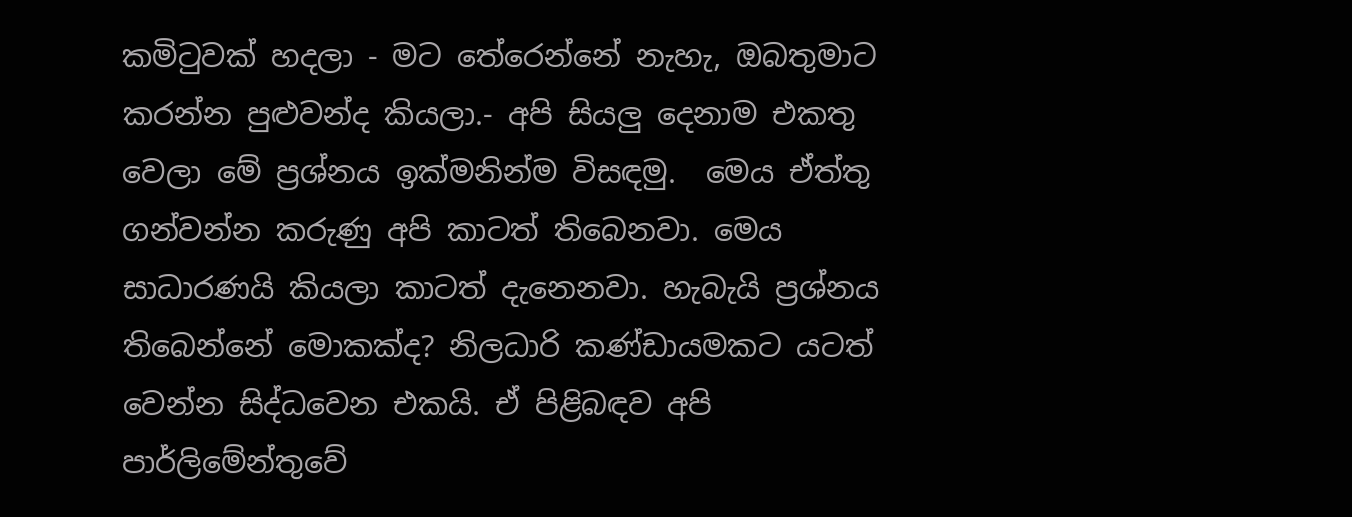කමිටුවක් හදලා - මට තේරෙන්නේ නැහැ, ඔබතුමාට කරන්න පුළුවන්ද කියලා.- අපි සියලු දෙනාම එකතු වෙලා මේ ප්‍රශ්නය ඉක්මනින්ම විසඳමු.  මෙය ඒත්තු ගන්වන්න කරුණු අපි කාටත් තිබෙනවා. මෙය සාධාරණයි කියලා කාටත් දැනෙනවා. හැබැයි ප්‍රශ්නය තිබෙන්නේ මොකක්ද? නිලධාරි කණ්ඩායමකට යටත් වෙන්න සිද්ධවෙන එකයි. ඒ පිළිබඳව අපි පාර්ලිමේන්තුවේ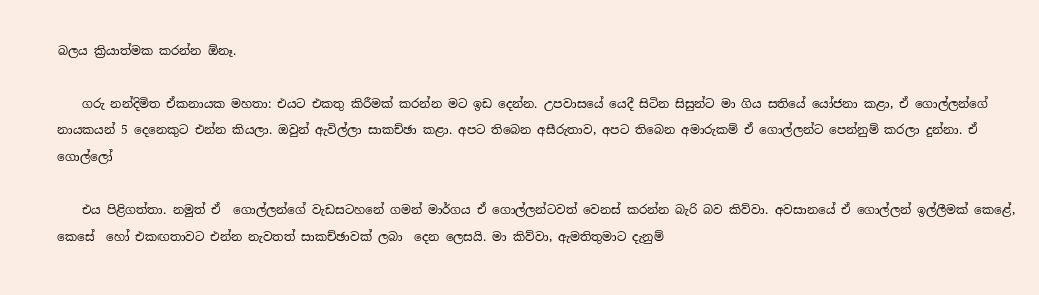බලය ක්‍රියාත්මක කරන්න ඕනෑ.

    ගරු නන්දිමිත ඒකනායක මහතා: එයට එකතු කිරීමක් කරන්න මට ඉඩ දෙන්න. උපවාසයේ යෙදී සිටින සිසුන්ට මා ගිය සතියේ යෝජනා කළා, ඒ ගොල්ලන්ගේ නායකයන් 5 දෙනෙකුට එන්න කියලා. ඔවුන් ඇවිල්ලා සාකච්ඡා කළා. අපට තිබෙන අසීරුතාව, අපට තිබෙන අමාරුකම් ඒ ගොල්ලන්ට පෙන්නුම් කරලා දුන්නා. ඒ  ගොල්ලෝ

    එය පිළිගත්තා. නමුත් ඒ  ගොල්ලන්ගේ වැඩසටහනේ ගමන් මාර්ගය ඒ ගොල්ලන්ටවත් වෙනස් කරන්න බැරි බව කිව්වා. අවසානයේ ඒ ගොල්ලන් ඉල්ලීමක් කෙළේ,  කෙසේ  හෝ එකඟතාවට එන්න නැවතත් සාකච්ඡාවක් ලබා  දෙන ලෙසයි. මා කිව්වා, ඇමතිතුමාට දැනුම්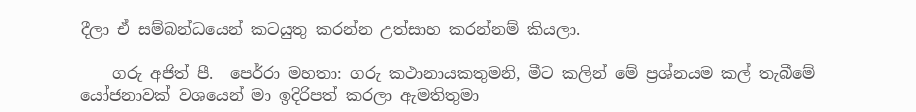දීලා ඒ සම්බන්ධයෙන් කටයුතු කරන්න උත්සාහ කරන්නම් කියලා.

    ගරු අජිත් පී.  පෙර්රා මහතා: ගරු කථානායකතුමනි, මීට කලින් මේ ප්‍රශ්නයම කල් තැබීමේ  යෝජනාවක් වශයෙන් මා ඉදිරිපත් කරලා ඇමතිතුමා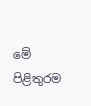මේ පිළිතුරම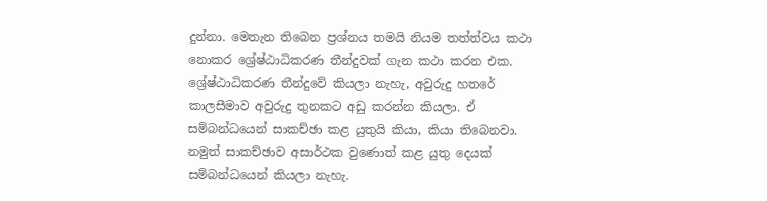දුන්නා. මෙතැන තිබෙන ප්‍රශ්නය තමයි නියම තත්ත්වය කථා  නොකර ශ්‍රේෂ්ඨාධිකරණ තීන්දුවක් ගැන කථා කරන එක. ශ්‍රේෂ්ඨාධිකරණ තීන්දුවේ කියලා නැහැ, අවුරුදු හතරේ කාලසීමාව අවුරුදු තුනකට අඩු කරන්න කියලා. ඒ සම්බන්ධයෙන් සාකච්ඡා කළ යුතුයි කියා, කියා තිබෙනවා. නමුත් සාකච්ඡාව අසාර්ථක වුණොත් කළ යුතු දෙයක් සම්බන්ධයෙන් කියලා නැහැ.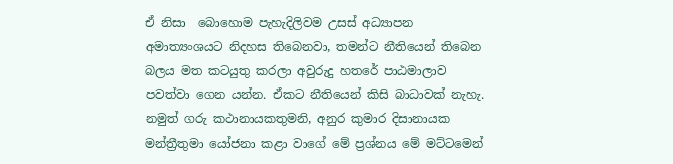ඒ නිසා  බොහොම පැහැදිලිවම උසස් අධ්‍යාපන අමාත්‍යංශයට නිදහස තිබෙනවා, තමන්ට නීතියෙන් තිබෙන බලය මත කටයුතු කරලා අවුරුදු හතරේ පාඨමාලාව පවත්වා ගෙන යන්න. ඒකට නීතියෙන් කිසි බාධාවක් නැහැ. නමුත් ගරු කථානායකතුමනි, අනුර කුමාර දිසානායක මන්ත්‍රීතුමා යෝජනා කළා වාගේ මේ ප්‍රශ්නය මේ මට්ටමෙන්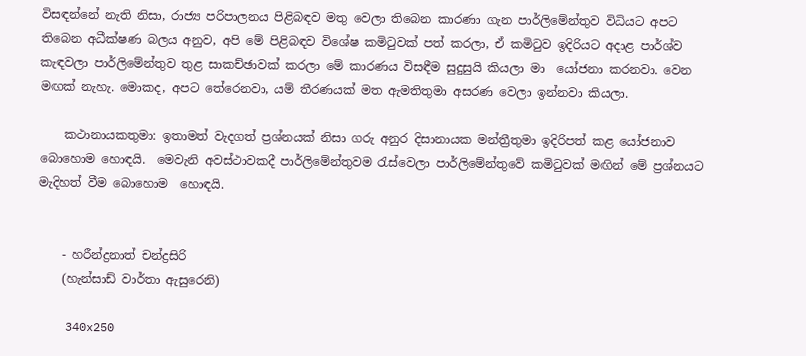විසඳන්නේ නැති නිසා, රාජ්‍ය පරිපාලනය පිළිබඳව මතු වෙලා තිබෙන කාරණා ගැන පාර්ලිමේන්තුව විධියට අපට තිබෙන අධීක්ෂණ බලය අනුව, අපි මේ පිළිබඳව විශේෂ කමිටුවක් පත් කරලා, ඒ කමිටුව ඉදිරියට අදාළ පාර්ශ්ව කැඳවලා පාර්ලිමේන්තුව තුළ සාකච්ඡාවක් කරලා මේ කාරණය විසඳීම සුදුසුයි කියලා මා  යෝජනා කරනවා. වෙන මඟක් නැහැ. මොකද, අපට තේරෙනවා, යම් තීරණයක් මත ඇමතිතුමා අසරණ වෙලා ඉන්නවා කියලා.

    කථානායකතුමා: ඉතාමත් වැදගත් ප්‍රශ්නයක් නිසා ගරු අනුර දිසානායක මන්ත්‍රීතුමා ඉදිරිපත් කළ යෝජනාව  බොහොම හොඳයි.  මෙවැනි අවස්ථාවකදී පාර්ලිමේන්තුවම රැස්වෙලා පාර්ලිමේන්තුවේ කමිටුවක් මඟින් මේ ප්‍රශ්නයට මැදිහත් වීම බොහොම  හොඳයි.


    - හරීන්ද්‍රනාත් චන්ද්‍රසිරි
    (හැන්සාඩ් වාර්තා ඇසුරෙනි)

    340x250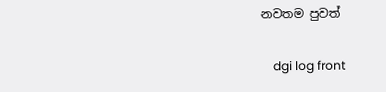නවතම පුවත්

    dgi log front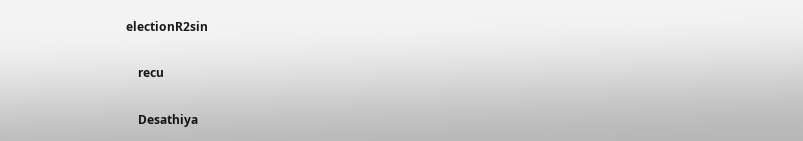electionR2sin

    recu

    Desathiya